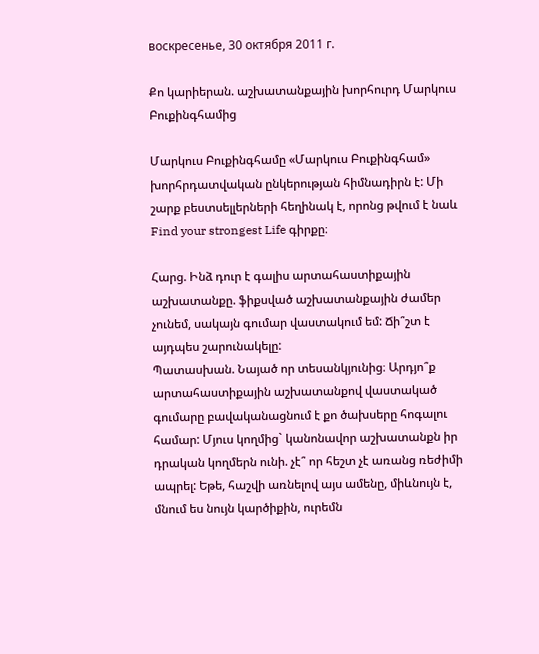воскресенье, 30 октября 2011 г.

Քո կարիերան. աշխատանքային խորհուրդ Մարկուս Բուքինգհամից

Մարկուս Բուքինգհամը «Մարկուս Բուքինգհամ» խորհրդատվական ընկերության հիմնադիրն է: Մի շարք բեստսելլերների հեղինակ է, որոնց թվում է նաև Find your strongest Life գիրքը։

Հարց. Ինձ դուր է գալիս արտահաստիքային աշխատանքը. ֆիքսված աշխատանքային ժամեր չունեմ, սակայն գումար վաստակում եմ: Ճի՞շտ է այդպես շարունակելը:
Պատասխան. Նայած որ տեսանկյունից։ Արդյո՞ք արտահաստիքային աշխատանքով վաստակած գումարը բավականացնում է քո ծախսերը հոգալու համար: Մյուս կողմից` կանոնավոր աշխատանքն իր դրական կողմերն ունի. չէ՞ որ հեշտ չէ առանց ռեժիմի ապրել: Եթե, հաշվի առնելով այս ամենը, միևնույն է, մնում ես նույն կարծիքին, ուրեմն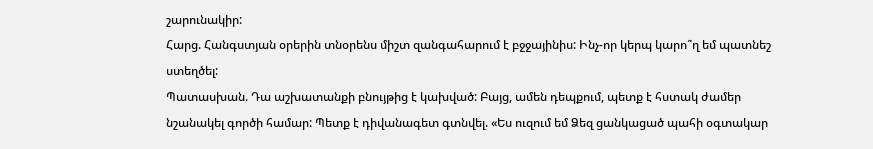շարունակիր:
Հարց. Հանգստյան օրերին տնօրենս միշտ զանգահարում է բջջայինիս: Ինչ-որ կերպ կարո՞ղ եմ պատնեշ ստեղծել:
Պատասխան. Դա աշխատանքի բնույթից է կախված: Բայց, ամեն դեպքում, պետք է հստակ ժամեր նշանակել գործի համար: Պետք է դիվանագետ գտնվել. «Ես ուզում եմ Ձեզ ցանկացած պահի օգտակար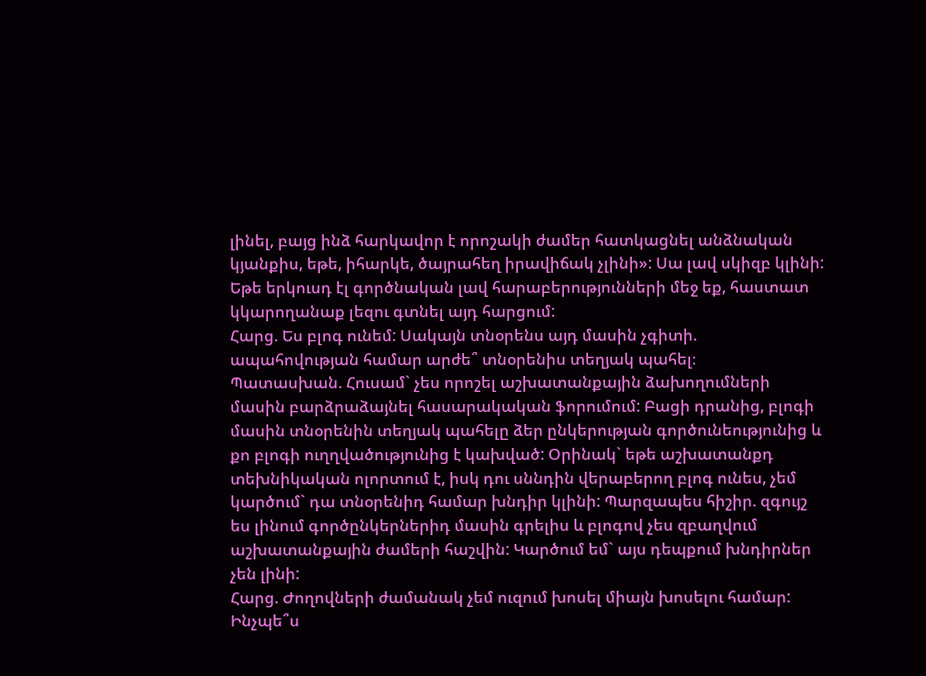լինել, բայց ինձ հարկավոր է որոշակի ժամեր հատկացնել անձնական կյանքիս, եթե, իհարկե, ծայրահեղ իրավիճակ չլինի»: Սա լավ սկիզբ կլինի: Եթե երկուսդ էլ գործնական լավ հարաբերությունների մեջ եք, հաստատ կկարողանաք լեզու գտնել այդ հարցում:
Հարց. Ես բլոգ ունեմ: Սակայն տնօրենս այդ մասին չգիտի. ապահովության համար արժե՞ տնօրենիս տեղյակ պահել։
Պատասխան. Հուսամ` չես որոշել աշխատանքային ձախողումների մասին բարձրաձայնել հասարակական ֆորումում: Բացի դրանից, բլոգի մասին տնօրենին տեղյակ պահելը ձեր ընկերության գործունեությունից և քո բլոգի ուղղվածությունից է կախված: Օրինակ` եթե աշխատանքդ տեխնիկական ոլորտում է, իսկ դու սննդին վերաբերող բլոգ ունես, չեմ կարծում` դա տնօրենիդ համար խնդիր կլինի: Պարզապես հիշիր. զգույշ ես լինում գործընկերներիդ մասին գրելիս և բլոգով չես զբաղվում աշխատանքային ժամերի հաշվին: Կարծում եմ` այս դեպքում խնդիրներ չեն լինի:
Հարց. Ժողովների ժամանակ չեմ ուզում խոսել միայն խոսելու համար: Ինչպե՞ս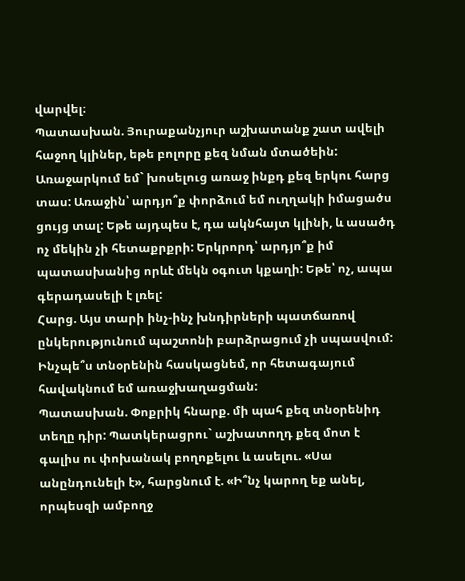վարվել։
Պատասխան. Յուրաքանչյուր աշխատանք շատ ավելի հաջող կլիներ, եթե բոլորը քեզ նման մտածեին: Առաջարկում եմ` խոսելուց առաջ ինքդ քեզ երկու հարց տաս: Առաջին՝ արդյո՞ք փորձում եմ ուղղակի իմացածս ցույց տալ: Եթե այդպես է, դա ակնհայտ կլինի, և ասածդ ոչ մեկին չի հետաքրքրի: Երկրորդ՝ արդյո՞ք իմ պատասխանից որևէ մեկն օգուտ կքաղի: Եթե՝ ոչ, ապա գերադասելի է լռել:
Հարց. Այս տարի ինչ-ինչ խնդիրների պատճառով ընկերությունում պաշտոնի բարձրացում չի սպասվում: Ինչպե՞ս տնօրենին հասկացնեմ, որ հետագայում հավակնում եմ առաջխաղացման:
Պատասխան. Փոքրիկ հնարք. մի պահ քեզ տնօրենիդ տեղը դիր: Պատկերացրու` աշխատողդ քեզ մոտ է գալիս ու փոխանակ բողոքելու և ասելու. «Սա անընդունելի է», հարցնում է. «Ի՞նչ կարող եք անել, որպեսզի ամբողջ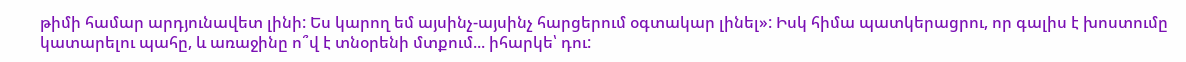թիմի համար արդյունավետ լինի: Ես կարող եմ այսինչ-այսինչ հարցերում օգտակար լինել»: Իսկ հիմա պատկերացրու, որ գալիս է խոստումը կատարելու պահը, և առաջինը ո՞վ է տնօրենի մտքում... իհարկե՝ դու: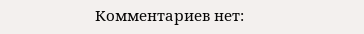Комментариев нет: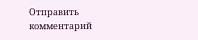Отправить комментарий